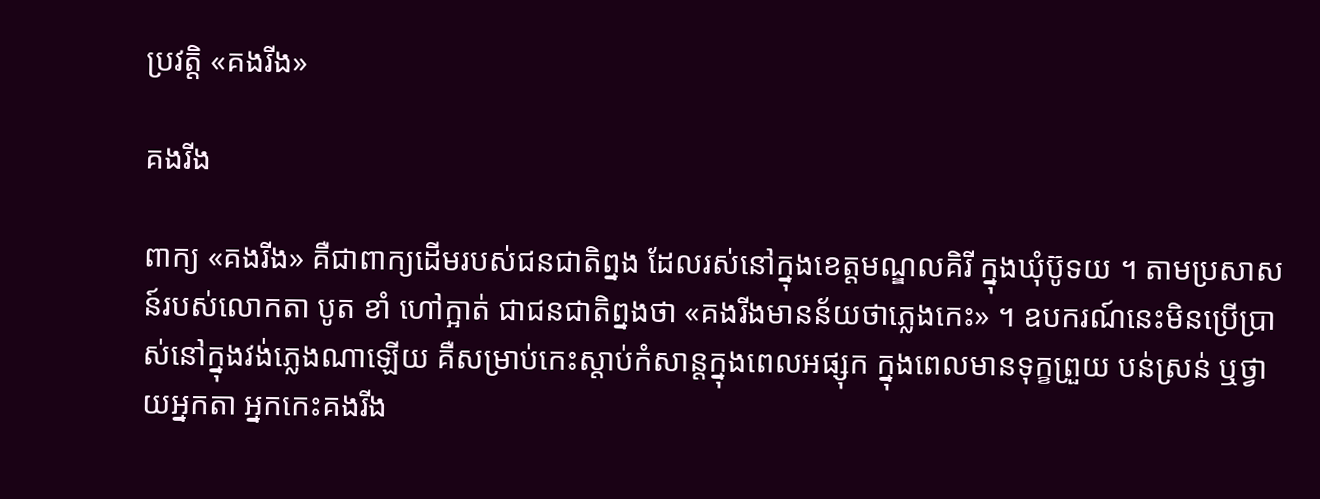ប្រវតិ្ត «គងរីង»

គងរីង

ពាក្យ «គងរីង» គឺជាពាក្យដើមរបស់ជនជាតិព្នង ដែលរស់នៅក្នុងខេត្ដមណ្ឌលគិរី ក្នុងឃុំប៊ូទយ ។ តាមប្រសាសន៍របស់លោកតា បូត ខាំ ហៅក្អាត់ ជាជនជាតិព្នងថា «គងរីងមានន័យថាភ្លេងកេះ» ។ ឧបករណ៍នេះមិនប្រើប្រាស់នៅក្នុងវង់ភ្លេងណាឡើយ គឺសម្រាប់កេះស្ដាប់កំសាន្ដក្នុងពេលអផ្សុក ក្នុងពេលមានទុក្ខព្រួយ បន់ស្រន់ ឬថ្វាយអ្នកតា អ្នកកេះគងរីង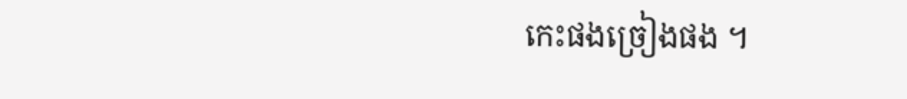កេះផងច្រៀងផង ។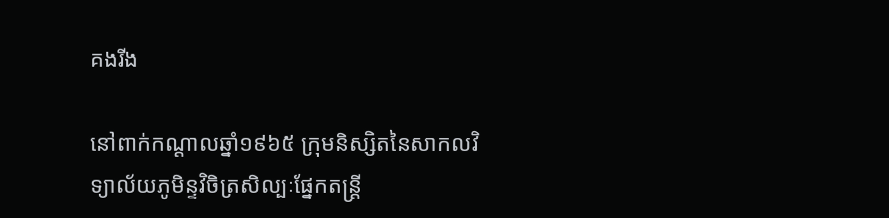គងរីង

នៅពាក់កណ្ដាលឆ្នាំ១៩៦៥ ក្រុមនិស្សិតនៃសាកលវិទ្យាល័យភូមិន្ទវិចិត្រសិល្បៈផ្នែកតន្ដ្រី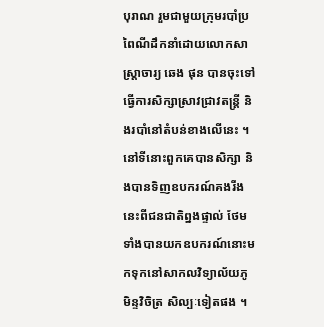បុរាណ រួមជាមួយក្រុមរបាំប្រពៃណីដឹកនាំដោយលោកសាស្ដ្រាចារ្យ ឆេង ផុន បានចុះទៅធ្វើការសិក្សាស្រាវជ្រាវតន្ដ្រី និងរបាំនៅតំបន់ខាងលើនេះ ។ នៅទីនោះពួកគេបានសិក្សា និងបានទិញឧបករណ៍គងរីងនេះពីជនជាតិព្នងផ្ទាល់ ថែមទាំងបានយកឧបករណ៍នោះមកទុកនៅសាកលវិទ្យាល័យភូមិន្ទវិចិត្រ សិល្បៈទៀតផង ។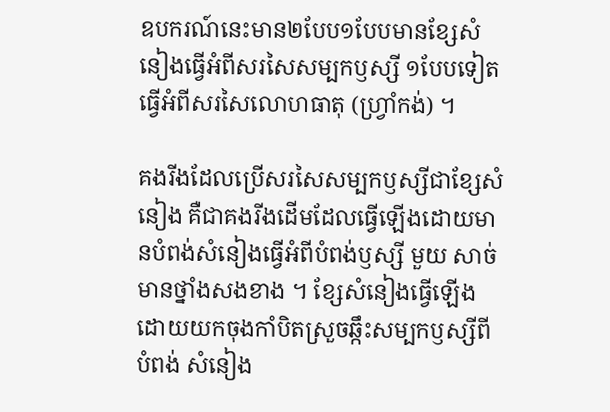ឧបករណ៍នេះមាន២បែប១បែបមានខ្សែសំនៀងធ្វើអំពីសរសៃសម្បកឫស្សី ១បែបទៀតធ្វើអំពីសរសៃលោហធាតុ (ហ្វ្រាំកង់) ។

គងរីងដែលប្រើសរសៃសម្បកឫស្សីជាខ្សែសំនៀង គឺជាគងរីងដើមដែលធ្វើឡើងដោយមានបំពង់សំនៀងធ្វើអំពីបំពង់ឫស្សី មួយ សាច់មានថ្នាំងសងខាង ។ ខ្សែសំនៀងធ្វើឡើងដោយយកចុងកាំបិតស្រួចឆ្កឹះសម្បកឫស្សីពីបំពង់ សំនៀង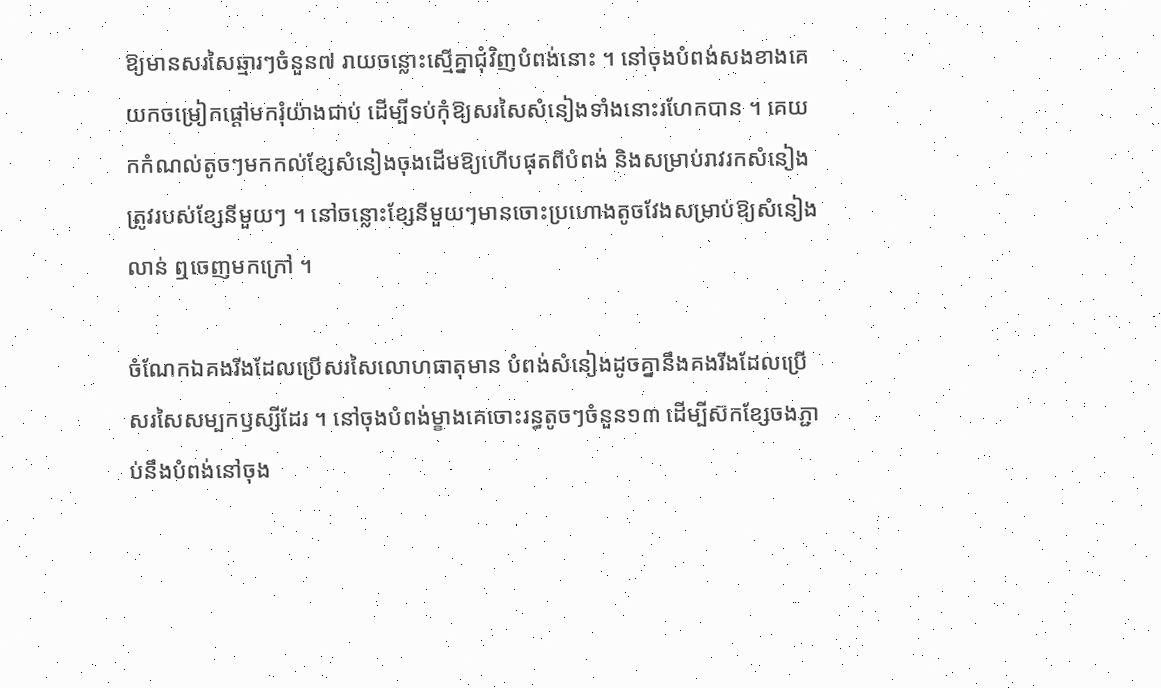ឱ្យមានសរសៃឆ្មារៗចំនួន៧ រាយចន្លោះស្មើគ្នាជុំវិញបំពង់នោះ ។ នៅចុងបំពង់សងខាងគេយកចម្រៀកផ្ដៅមករុំយ៉ាងជាប់ ដើម្បីទប់កុំឱ្យសរសៃសំនៀងទាំងនោះរហែកបាន ។ គេយកកំណល់តូចៗមកកល់ខ្សែសំនៀងចុងដើមឱ្យហើបផុតពីបំពង់ និងសម្រាប់រាវរកសំនៀងត្រូវរបស់ខ្សែនីមួយៗ ។ នៅចន្លោះខ្សែនីមួយៗមានចោះប្រហោងតូចវែងសម្រាប់ឱ្យសំនៀងលាន់ ឮចេញមកក្រៅ ។

ចំណែកឯគងរីងដែលប្រើសរសៃលោហធាតុមាន បំពង់សំនៀងដូចគ្នានឹងគងរីងដែលប្រើសរសៃសម្បកឫស្សីដែរ ។ នៅចុងបំពង់ម្ខាងគេចោះរន្ធតូចៗចំនួន១៣ ដើម្បីស៊កខ្សែចងភ្ជាប់នឹងបំពង់នៅចុង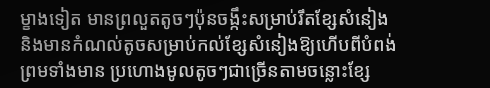ម្ខាងទៀត មានព្រលួតតូចៗប៉ុនចង្កឹះសម្រាប់រឹតខ្សែសំនៀង និងមានកំណល់តូចសម្រាប់កល់ខ្សែសំនៀងឱ្យហើបពីបំពង់ព្រមទាំងមាន ប្រហោងមូលតូចៗជាច្រើនតាមចន្លោះខ្សែ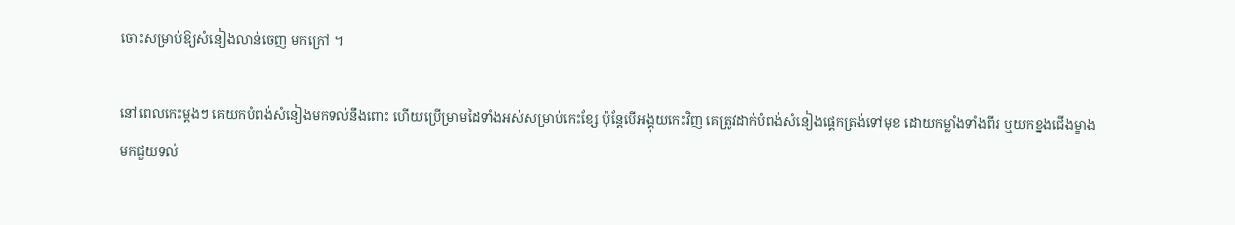ចោះសម្រាប់ឱ្យសំនៀងលាន់ចេញ មកក្រៅ ។

នៅពេលកេះម្ដងៗ គេយកបំពង់សំនៀងមកទល់នឹងពោះ ហើយប្រើម្រាមដៃទាំងអស់សម្រាប់កេះខ្សែ ប៉ុន្ដែបើអង្គុយកេះវិញ គេត្រូវដាក់បំពង់សំនៀងផ្ដេកត្រង់ទៅមុខ ដោយកម្លាំងទាំងពីរ ឬយកខ្នងជើងម្ខាងមកជួយទល់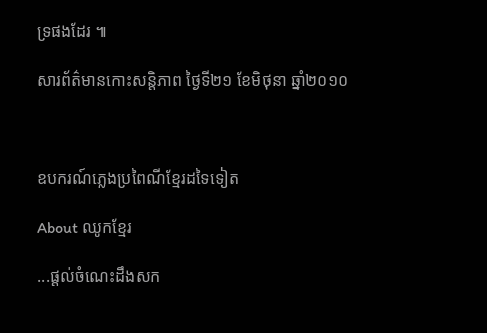ទ្រផងដែរ ៕

សារព័ត៌មានកោះសន្តិភាព ថ្ងៃទី២១ ខែមិថុនា ឆ្នាំ២០១០



ឧបករណ៍ភ្លេងប្រពៃណីខ្មែរដទៃទៀត

About ឈូកខ្មែរ

...ផ្ដល់ចំណេះដឹងសក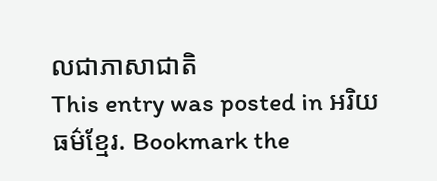លជាភាសាជាតិ
This entry was posted in អរិយធម៌ខ្មែរ. Bookmark the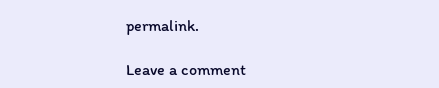permalink.

Leave a comment